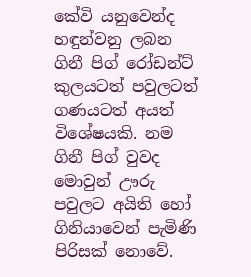කේවි යනුවෙන්ද හඳුන්වනු ලබන ගිනී පිග් රෝඩන්ට් කුලයටත් පවුලටත් ගණයටත් අයත් විශේෂයකි. නම ගිනී පිග් වුවද මොවුන් ඌරු පවුලට අයිති හෝ ගිනියාවෙන් පැමිණි පිරිසක් නොවේ.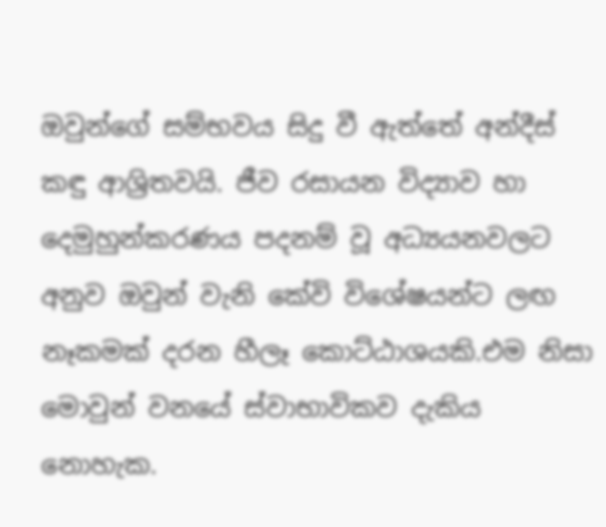ඔවුන්ගේ සම්භවය සිදු වී ඇත්තේ අන්දීස් කඳු ආශ්‍රිතවයි. ජීව රසායන විද්‍යාව හා දෙමුහුන්කරණය පදනම් වූ අධ්‍යයනවලට අනුව ඔවුන් වැනි කේවි විශේෂයන්ට ලඟ නෑකමක් දරන හීලෑ කොට්ඨාශයකි.එම නිසා මොවුන් වනයේ ස්වාභාවිකව දැකිය නොහැක.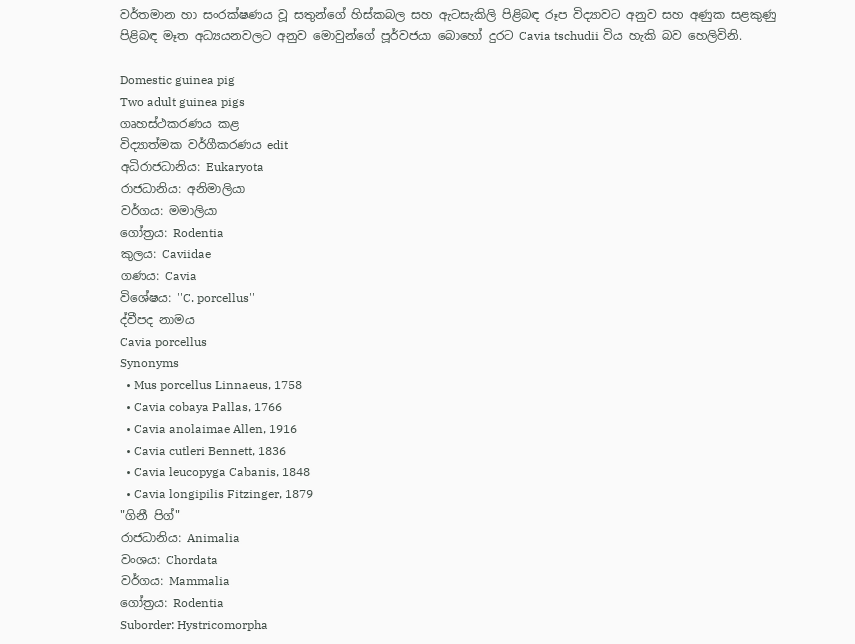වර්තමාන හා සංරක්ෂණය වූ සතුන්ගේ හිස්කබල සහ ඇටසැකිලි පිළිබඳ රූප විද්‍යාවට අනුව සහ අණුක සළකුණු පිළිබඳ මෑත අධ්‍යයනවලට අනුව මොවුන්ගේ පූර්වජයා බොහෝ දුරට Cavia tschudii විය හැකි බව හෙලිවිනි.

Domestic guinea pig
Two adult guinea pigs
ගෘහස්ථකරණය කළ
විද්‍යාත්මක වර්ගීකරණය edit
අධිරාජධානිය: Eukaryota
රාජධානිය: අනිමාලියා
වර්ගය: මමාලියා
ගෝත්‍රය: Rodentia
කුලය: Caviidae
ගණය: Cavia
විශේෂය: ''C. porcellus''
ද්වීපද නාමය
Cavia porcellus
Synonyms
  • Mus porcellus Linnaeus, 1758
  • Cavia cobaya Pallas, 1766
  • Cavia anolaimae Allen, 1916
  • Cavia cutleri Bennett, 1836
  • Cavia leucopyga Cabanis, 1848
  • Cavia longipilis Fitzinger, 1879
"ගිනී පිග්"
රාජධානිය: Animalia
වංශය: Chordata
වර්ගය: Mammalia
ගෝත්‍රය: Rodentia
Suborder: Hystricomorpha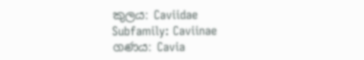කුලය: Caviidae
Subfamily: Caviinae
ගණය: Cavia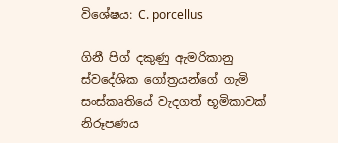විශේෂය: C. porcellus

ගිනී පිග් දකුණු ඇමරිකානු ස්වදේශික ගෝත්‍රයන්ගේ ගැමි සංස්කෘතියේ වැදගත් භූමිකාවක් නිරූපණය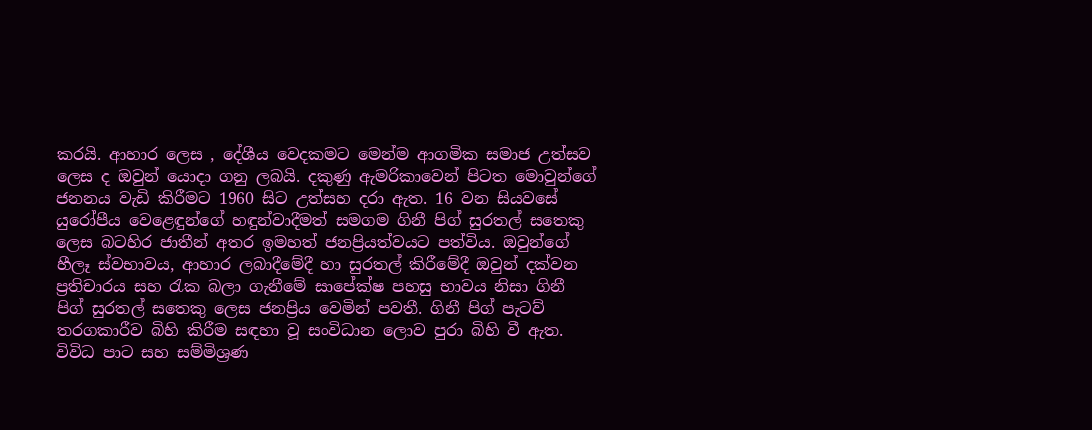කරයි. ආහාර ලෙස , දේශීය වෙදකමට මෙන්ම ආගමික සමාජ උත්සව ලෙස ද ඔවුන් යොදා ගනු ලබයි. දකුණු ඇමරිකාවෙන් පිටත මොවුන්ගේ ජනනය වැඩි කිරීමට 1960 සිට උත්සහ දරා ඇත. 16 වන සියවසේ යුරෝපීය වෙළෙඳුන්ගේ හඳුන්වාදීමත් සමගම ගිනී පිග් සුරතල් සතෙකු ලෙස බටහිර ජාතීන් අතර ඉමහත් ජනප්‍රියත්වයට පත්විය. ඔවුන්ගේ හීලෑ ස්වභාවය, ආහාර ලබාදීමේදී හා සුරතල් කිරීමේදී ඔවුන් දක්වන ප්‍රතිචාරය සහ රැක බලා ගැනීමේ සාපේක්ෂ පහසු භාවය නිසා ගිනී පිග් සුරතල් සතෙකු ලෙස ජනප්‍රිය වෙමින් පවතී. ගිනී පිග් පැටව් තරගකාරීව බිහි කිරීම සඳහා වූ සංවිධාන ලොව පුරා බිහි වී ඇත. විවිධ පාට සහ සම්මිශ්‍රණ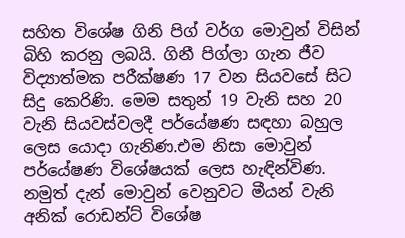සහිත විශේෂ ගිනි පිග් වර්ග මොවුන් විසින් බිහි කරනු ලබයි. ගිනී පිග්ලා ගැන ජීව විද්‍යාත්මක පරීක්ෂණ 17 වන සියවසේ සිට සිදු කෙරිණි. මෙම සතුන් 19 වැනි සහ 20 වැනි සියවස්වලදී පර්යේෂණ සඳහා බහුල ලෙස යොදා ගැනිණ.එම නිසා මොවුන් පර්යේෂණ විශේෂයක් ලෙස හැඳින්විණ. නමුත් දැන් මොවුන් වෙනුවට මීයන් වැනි අනික් රොඩන්ට් විශේෂ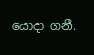යොදා ගනී.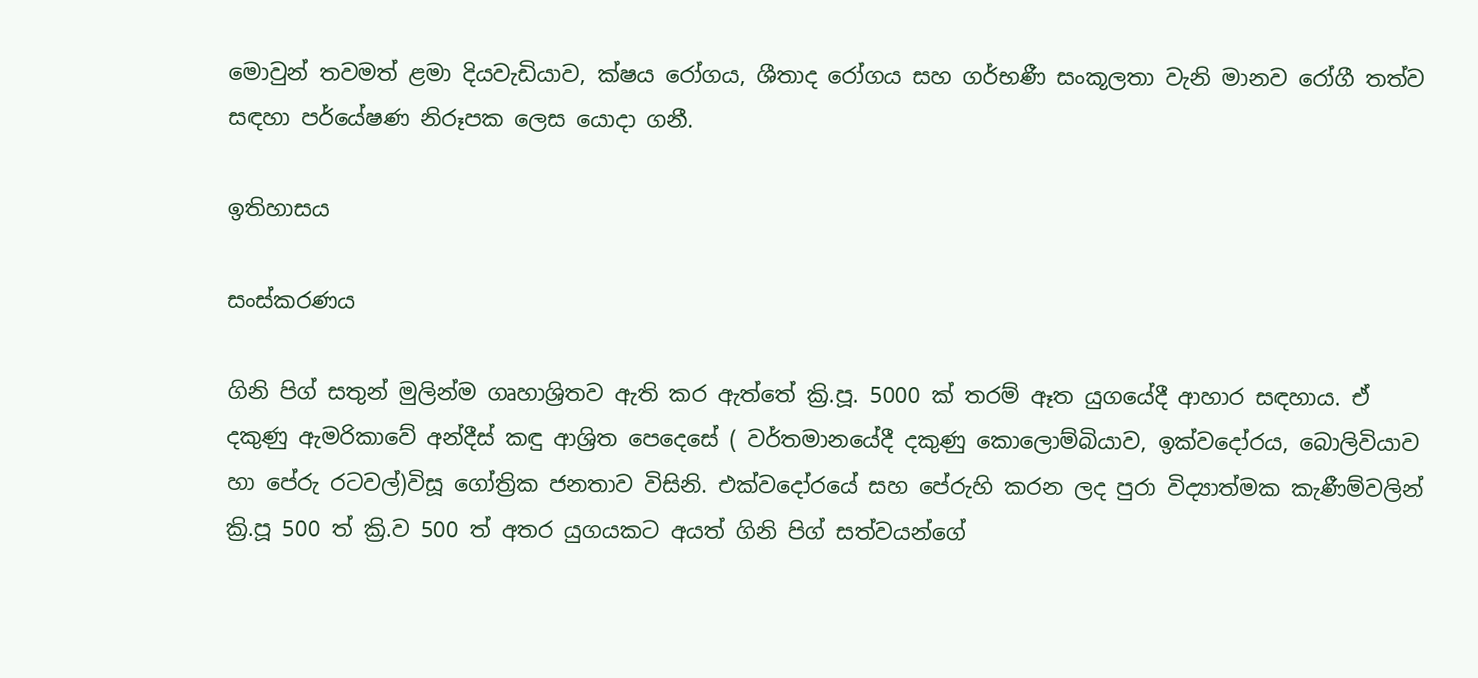මොවුන් තවමත් ළමා දියවැඩියාව, ක්ෂය රෝගය, ශීතාද රෝගය සහ ගර්භණී සංකූලතා වැනි මානව රෝගී තත්ව සඳහා පර්යේෂණ නිරූපක ලෙස යොදා ගනී.

ඉතිහාසය

සංස්කරණය

ගිනි පිග් සතුන් මුලින්ම ගෘහාශ්‍රිතව ඇති කර ඇත්තේ ක්‍රි.පූ. 5000 ක් තරම් ඈත යුගයේදී ආහාර සඳහාය. ඒ දකුණු ඇමරිකාවේ අන්දීස් කඳු ආශ්‍රිත පෙදෙසේ ( වර්තමානයේදී දකුණු කොලොම්බියාව, ඉක්වදෝරය, බොලිවියාව හා පේරු රටවල්)විසූ ගෝත්‍රික ජනතාව විසිනි. එක්වදෝරයේ සහ පේරුහි කරන ලද පුරා විද්‍යාත්මක කැණීම්වලින් ක්‍රි.පූ 500 ත් ක්‍රි.ව 500 ත් අතර යුගයකට අයත් ගිනි පිග් සත්වයන්ගේ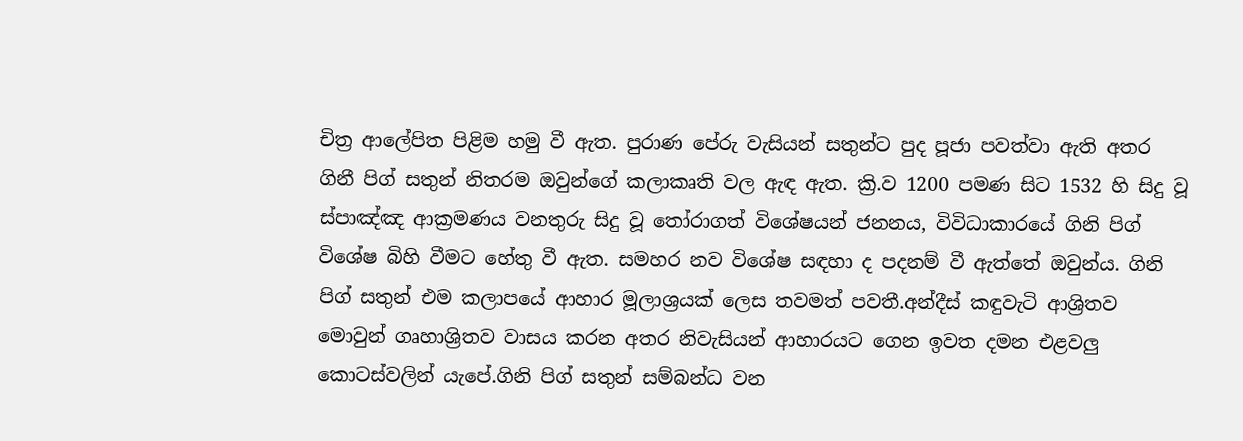චිත්‍ර ආලේපිත පිළිම හමු වී ඇත. පුරාණ පේරු වැසියන් සතුන්ට පුද පූජා පවත්වා ඇති අතර ගිනී පිග් සතුන් නිතරම ඔවුන්ගේ කලාකෘති වල ඇඳ ඇත. ක්‍රි.ව 1200 පමණ සිට 1532 හි සිදු වූ ස්පාඤ්ඤ ආක්‍රමණය වනතුරු සිදු වූ තෝරාගත් විශේෂයන් ජනනය, විවිධාකාරයේ ගිනි පිග් විශේෂ බිහි වීමට හේතු වී ඇත. සමහර නව විශේෂ සඳහා ද පදනම් වී ඇත්තේ ඔවුන්ය. ගිනි පිග් සතුන් එම කලාපයේ ආහාර මූලාශ්‍රයක් ලෙස තවමත් පවතී.අන්දීස් කඳුවැටි ආශ්‍රිතව මොවුන් ගෘහාශ්‍රිතව වාසය කරන අතර නිවැසියන් ආහාරයට ගෙන ඉවත දමන එළවලු කොටස්වලින් යැපේ.ගිනි පිග් සතුන් සම්බන්ධ වන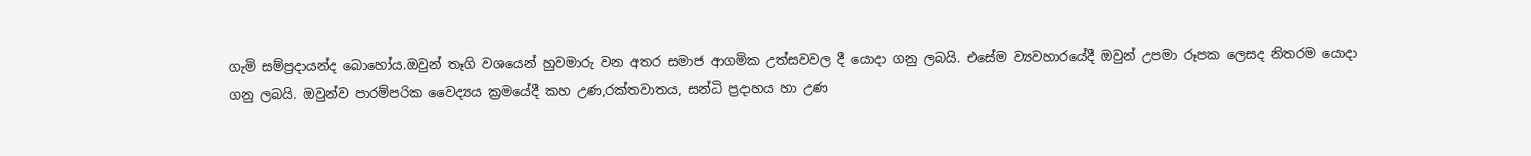ගැමි සම්ප්‍රදායන්ද බොහෝය.ඔවුන් තෑගි වශයෙන් හුවමාරු වන අතර සමාජ ආගමික උත්සවවල දී යොදා ගනු ලබයි. එසේම ව්‍යවහාරයේදී ඔවුන් උපමා රූපක ලෙසද නිතරම යොදා ගනු ලබයි. ඔවුන්ව පාරම්පරික වෛද්‍යය ක්‍රමයේදී කහ උණ,රක්තවාතය, සන්ධි ප්‍රදාහය හා උණ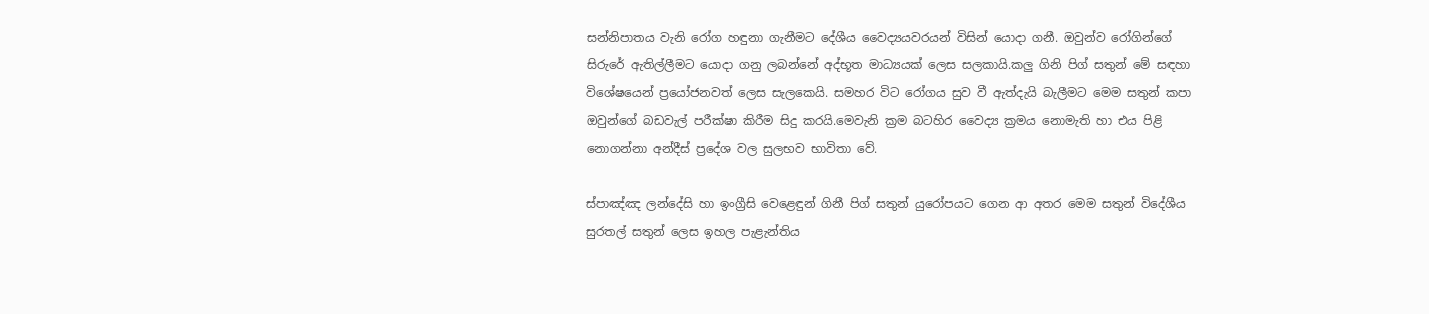සන්නිපාතය වැනි රෝග හඳුනා ගැනීමට දේශීය වෛද්‍යයවරයන් විසින් යොදා ගනී. ඔවුන්ව රෝගින්ගේ සිරුරේ ඇතිල්ලීමට යොදා ගනු ලබන්නේ අද්භූත මාධ්‍යයක් ලෙස සලකායි.කලු ගිනි පිග් සතුන් මේ සඳහා විශේෂයෙන් ප්‍රයෝජනවත් ලෙස සැලකෙයි. සමහර විට රෝගය සුව වී ඇත්දැයි බැලීමට මෙම සතුන් කපා ඔවුන්ගේ බඩවැල් පරීක්ෂා කිරීම සිදු කරයි.මෙවැනි ක්‍රම බටහිර වෛද්‍ය ක්‍රමය නොමැති හා එය පිළි නොගන්නා අන්දීස් ප්‍රදේශ වල සුලභව භාවිතා වේ.

ස්පාඤ්ඤ ලන්දේසි හා ඉංග්‍රීසි වෙ‍ළෙඳුන් ගිනී පිග් සතුන් යුරෝපයට ගෙන ආ අතර මෙම සතුන් විදේශීය සුරතල් සතුන් ලෙස ඉහල පැළැන්තිය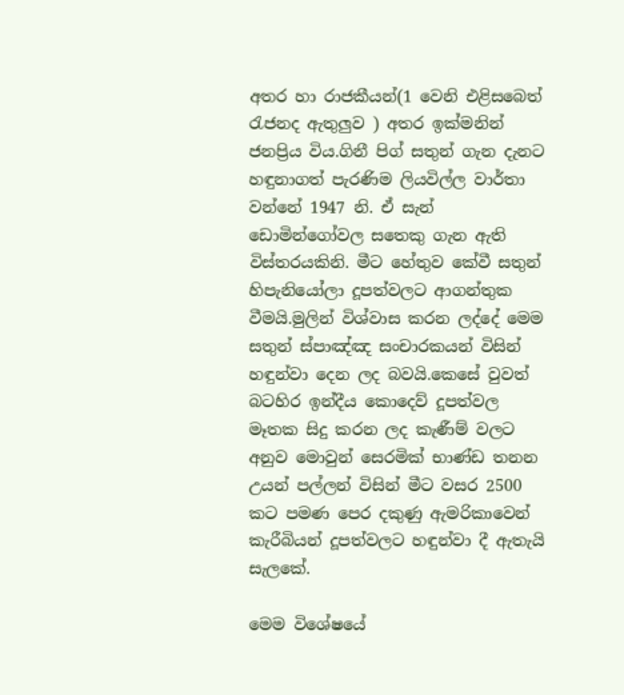අතර හා රාජකීයන්(1 වෙනි එළිසබෙත් රැජනද ඇතුලුව ) අතර ඉක්මනින් ජනප්‍රිය විය.ගිනී පිග් සතුන් ගැන දැනට හඳුනාගත් පැරණිම ලියවිල්ල වාර්තා වන්නේ 1947 නි. ඒ සැන් ඩොමින්ගෝවල සතෙකු ගැන ඇති විස්තරයකිනි. මීට හේතුව කේවී සතුන් හිපැනියෝලා දූපත්වලට ආගන්තුක වීමයි.මුලින් විශ්වාස කරන ලද්දේ මෙම සතුන් ස්පාඤ්ඤ සංචාරකයන් විසින් හඳුන්වා දෙන ලද බවයි.කෙසේ වුවත් බටහිර ඉන්දීය කොදෙව් දූපත්වල මෑතක සිදු කරන ලද කැණීම් වලට අනුව මොවුන් සෙරමික් භාණ්ඩ තනන උයන් පල්ලන් විසින් මීට වසර 2500 කට පමණ පෙර දකුණු ඇමරිකාවෙන් කැරීබියන් දූපත්වලට හඳුන්වා දී ඇතැයි සැලකේ.

මෙම විශේෂයේ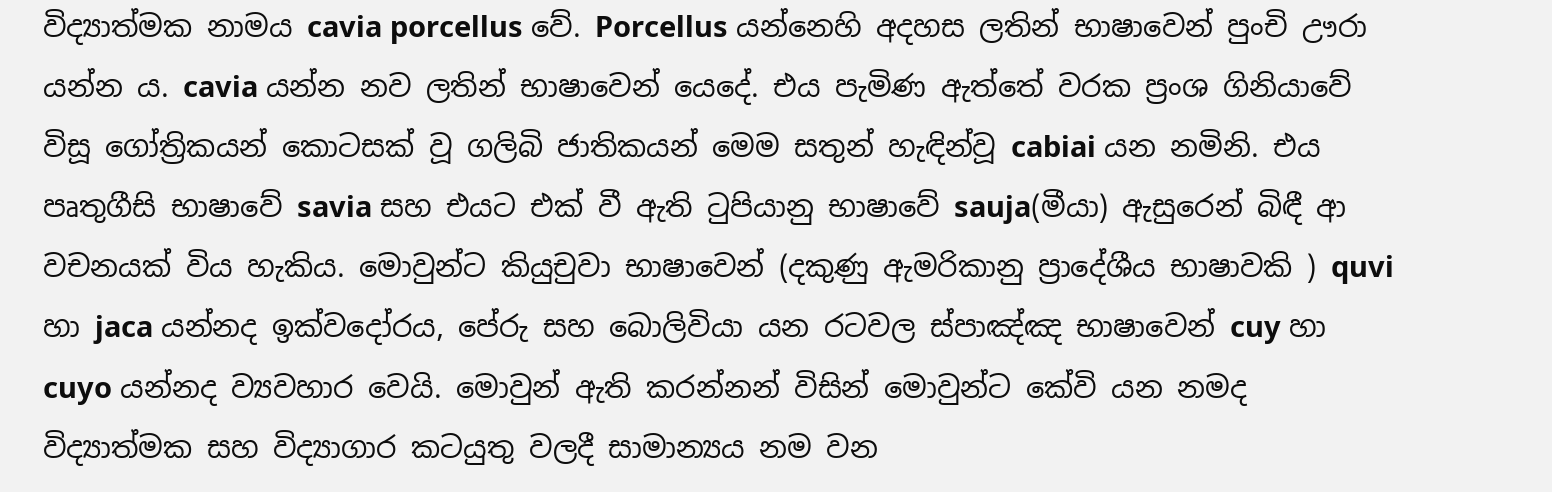විද්‍යාත්මක නාමය cavia porcellus වේ. Porcellus යන්නෙහි අදහස ලතින් භාෂාවෙන් පුංචි ඌරා යන්න ය. cavia යන්න නව ලතින් භාෂාවෙන් යෙදේ. එය පැමිණ ඇත්තේ වරක ප්‍රංශ ගිනියාවේ විසූ ගෝත්‍රිකයන් කොටසක් වූ ගලිබි ජාතිකයන් මෙම සතුන් හැඳින්වූ cabiai යන නමිනි. එය පෘතුගීසි භාෂාවේ savia සහ එයට එක් වී ඇති ටුපියානු භාෂාවේ sauja(මීයා) ඇසුරෙන් බිඳී ආ වචනයක් විය හැකිය. මොවුන්ට කියුචුවා භාෂාවෙන් (දකුණු ඇමරිකානු ප්‍රාදේශීය භාෂාවකි ) quvi හා jaca යන්නද ඉක්වදෝරය, පේරු සහ බොලිවියා යන රටවල ස්පාඤ්ඤ භාෂාවෙන් cuy හා cuyo යන්නද ව්‍යවහාර වෙයි. මොවුන් ඇති කරන්නන් විසින් මොවුන්ට කේවි යන නමද විද්‍යාත්මක සහ විද්‍යාගාර කටයුතු වලදී සාමාන්‍යය නම වන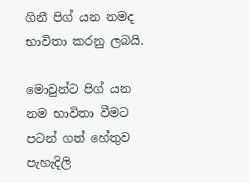ගිනී පිග් යන නමද භාවිතා කරනු ලබයි.

මොවුන්ට පිග් යන නම භාවිතා වීමට පටන් ගත් හේතුව පැහැදිලි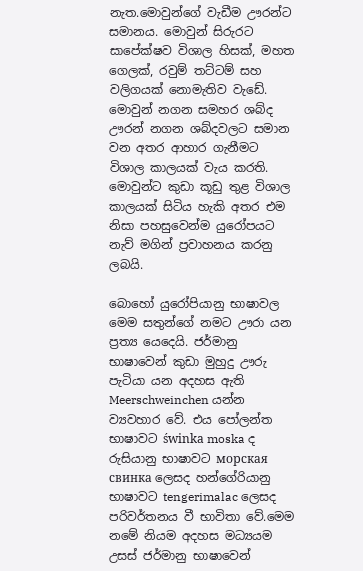නැත.මොවුන්ගේ වැඩීම ඌරන්ට සමානය. මොවුන් සිරුරට සාපේක්ෂව විශාල හිසක්, මහත ගෙලක්, රවුම් තට්ටම් සහ වලිගයක් නොමැතිව වැඩේ. මොවුන් නගන සමහර ශබ්ද ඌරන් නගන ශබ්දවලට සමාන වන අතර ආහාර ගැනීමට විශාල කාලයක් වැය කරති. මොවුන්ට කුඩා කූඩු තුළ විශාල කාලයක් සිටිය හැකි අතර එම නිසා පහසුවෙන්ම යුරෝපයට නැව් මගින් ප්‍රවාහනය කරනු ලබයි.

බොහෝ යුරෝපියානු භාෂාවල මෙම සතුන්ගේ නමට ඌරා යන ප්‍රත්‍ය යෙදෙයි. ජර්මානු භාෂාවෙන් කුඩා මුහුදු ඌරු පැටියා යන අදහස ඇති Meerschweinchen යන්න ව්‍යවහාර වේ. එය පෝලන්ත භාෂාවට świnka moska ද රුසියානු භාෂාවට морская свинка ලෙසද හන්ගේරියානු භාෂාවට tengerimalac ලෙසද පරිවර්තනය වී භාවිතා වේ.මෙම නමේ නියම අදහස මධ්‍යයම උසස් ජර්මානු භාෂාවෙන්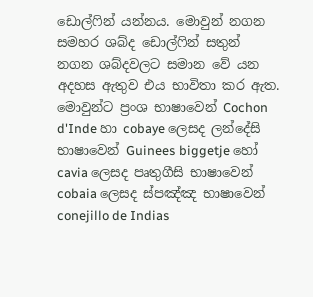ඩොල්ෆින් යන්නය. මොවුන් නගන සමහර ශබ්ද ඩොල්ෆින් සතුන් නගන ශබ්දවලට සමාන වේ යන අදහස ඇතුව එය භාවිතා කර ඇත. මොවුන්ට ප්‍රංශ භාෂාවෙන් Cochon d'Inde හා cobaye ලෙසද ලන්දේසි භාෂාවෙන් Guinees biggetje හෝ cavia ලෙසද පෘතුගීසි භාෂාවෙන් cobaia ලෙසද ස්පඤ්ඤ භාෂාවෙන් conejillo de Indias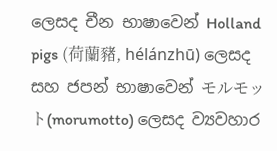ලෙසද චීන භාෂාවෙන් Holland pigs (荷蘭豬, hélánzhū) ලෙසද සහ ජපන් භාෂාවෙන් モルモット(morumotto) ලෙසද ව්‍යවහාර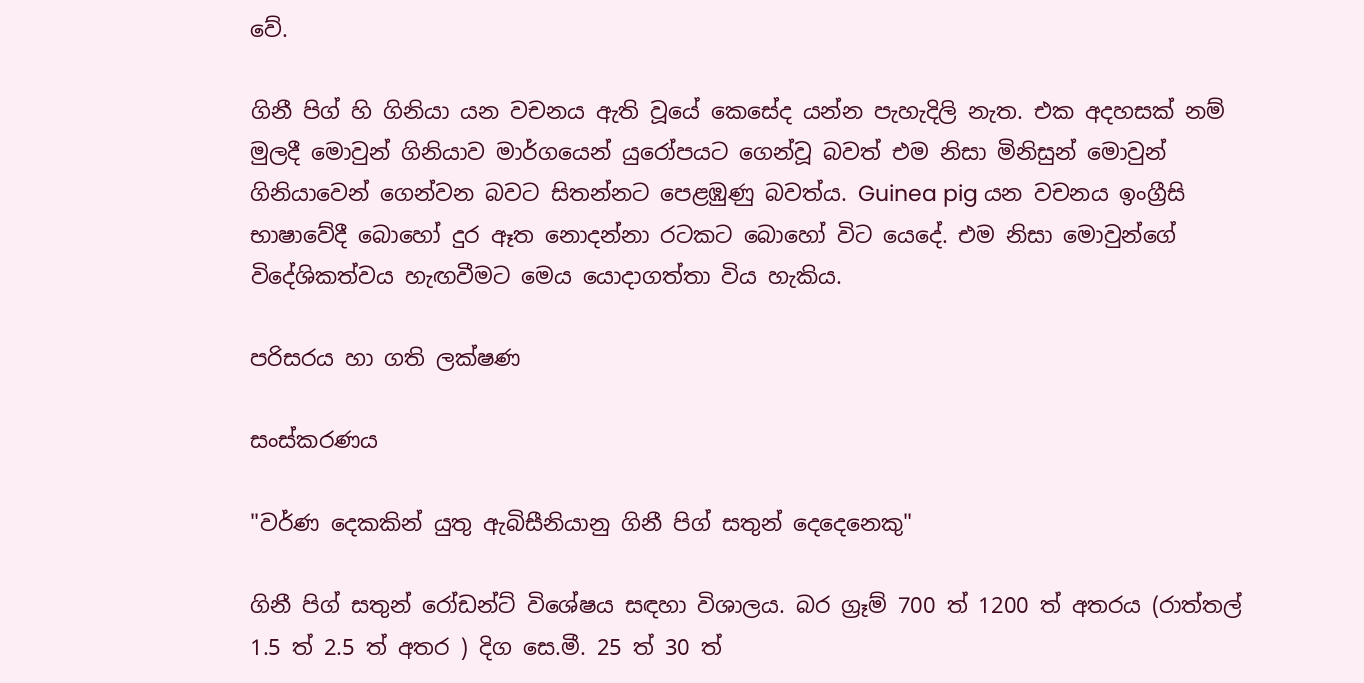වේ.

ගිනී පිග් හි ගිනියා යන වචනය ඇති වූයේ කෙසේද යන්න පැහැදිලි නැත. එක අදහසක් නම් මුලදී මොවුන් ගිනියාව මාර්ගයෙන් යුරෝපයට ගෙන්වූ බවත් එම නිසා මිනිසුන් මොවුන් ගිනියාවෙන් ගෙන්වන බවට සිතන්නට පෙළඹුණු බවත්ය. Guinea pig යන වචනය ඉංග්‍රීසි භාෂාවේදී බොහෝ දුර ඈත නොදන්නා රටකට බොහෝ විට යෙදේ. එම නිසා මොවුන්ගේ විදේශිකත්වය හැඟවීමට මෙය යොදාගත්තා විය හැකිය.

පරිසරය හා ගති ලක්ෂණ

සංස්කරණය

"වර්ණ දෙකකින් යුතු ඇබිසීනියානු ගිනී පිග් සතුන් දෙදෙනෙකු"

ගිනී පිග් සතුන් රෝඩන්ට් විශේෂය සඳහා විශාලය. බර ග්‍රෑම් 700 ත් 1200 ත් අතරය (රාත්තල් 1.5 ත් 2.5 ත් අතර ) දිග සෙ.මී. 25 ත් 30 ත්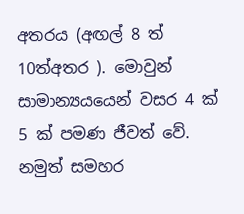අතරය (අඟල් 8 ත් 10ත්අතර ). මොවුන් සාමාන්‍යයයෙන් වසර 4 ක් 5 ක් පමණ ජීවත් වේ. නමුත් සමහර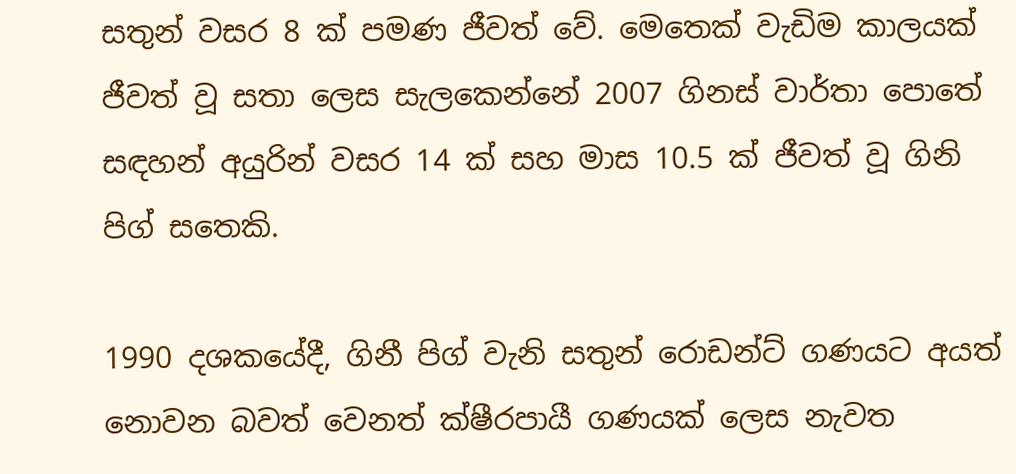සතුන් වසර 8 ක් පමණ ජීවත් වේ. මෙතෙක් වැඩිම කාලයක් ජීවත් වූ සතා ලෙස සැලකෙන්නේ 2007 ගිනස් වාර්තා පොතේ සඳහන් අයුරින් වසර 14 ක් සහ මාස 10.5 ක් ජීවත් වූ ගිනි පිග් සතෙකි.

1990 දශකයේදී, ගිනී පිග් වැනි සතුන් රොඩන්ට් ගණයට අයත් නොවන බවත් වෙනත් ක්ෂීරපායී ගණයක් ලෙස නැවත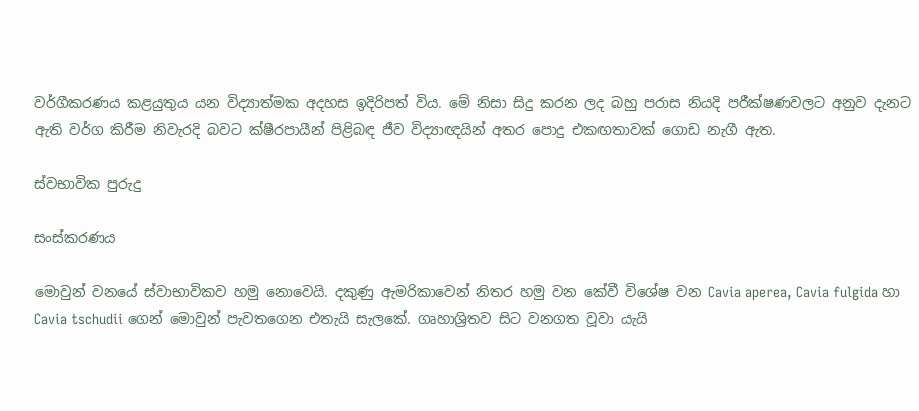වර්ගීකරණය කළයුතුය යන විද්‍යාත්මක අදහස ඉදිරිපත් විය. මේ නිසා සිදු කරන ලද බහු පරාස නියදි පරීක්ෂණවලට අනුව දැනට ඇති වර්ග කිරීම නිවැරදි බවට ක්ෂීරපායීන් පිළිබඳ ජීව විද්‍යාඥයින් අතර පොදු එකඟතාවක් ගොඩ නැගී ඇත.

ස්වභාවික පුරුදු

සංස්කරණය

මොවුන් වනයේ ස්වාභාවිකව හමු නොවෙයි. දකුණු ඇමරිකාවෙන් නිතර හමු වන කේවී විශේෂ වන Cavia aperea, Cavia fulgida හා Cavia tschudii ගෙන් මොවුන් පැවතගෙන එතැයි සැලකේ. ගෘහාශ්‍රිතව සිට වනගත වූවා යැයි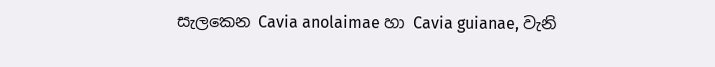සැලකෙන Cavia anolaimae හා Cavia guianae, වැනි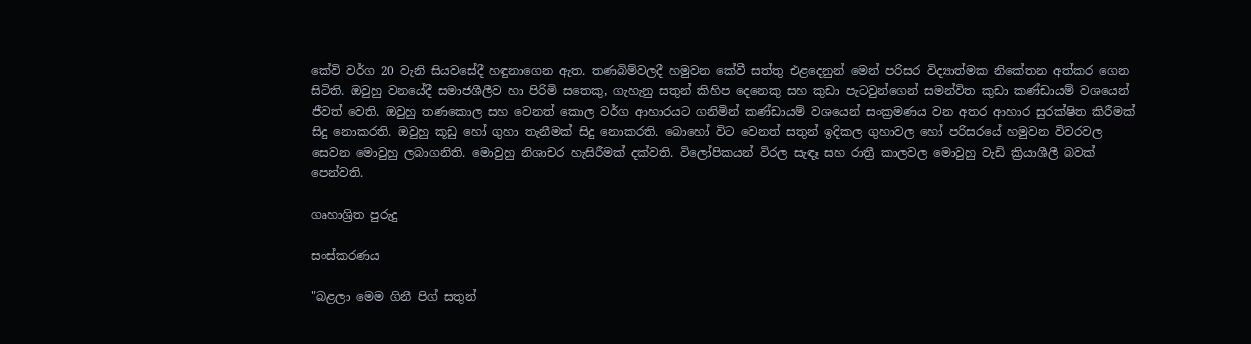කේවි වර්ග 20 වැනි සියවසේදී හඳුනාගෙන ඇත. තණබිම්වලදී හමුවන කේවී සත්තු එළදෙනුන් මෙන් පරිසර විද්‍යාත්මක නිකේතන අත්කර ගෙන සිටිති. ඔවුහු වනයේදී සමාජශීලීව හා පිරිමි සතෙකු, ගැහැනු සතුන් කිහිප දෙනෙකු සහ කුඩා පැටවුන්ගෙන් සමන්විත කුඩා කණ්ඩායම් වශයෙන් ජීවත් වෙති. ඔවුහු තණකොල සහ වෙනත් කොල වර්ග ආහාරයට ගනිමින් කණ්ඩායම් වශයෙන් සංක්‍රමණය වන අතර ආහාර සුරක්ෂිත කිරීමක් සිදු නොකරති. ඔවුහු කූඩු හෝ ගුහා තැනීමක් සිදු නොකරති. බොහෝ විට වෙනත් සතුන් ඉදිකල ගුහාවල හෝ පරිසරයේ හමුවන විවරවල සෙවන මොවුහු ලබාගනිති. මොවුහු නිශාචර හැසිරීමක් දක්වති. විලෝපිකයන් විරල සැඳෑ සහ රාත්‍රී කාලවල මොවුහු වැඩි ක්‍රියාශීලී බවක් පෙන්වති.

ගෘහාශ්‍රිත පුරුදු

සංස්කරණය

"බළලා මෙම ගිනී පිග් සතුන්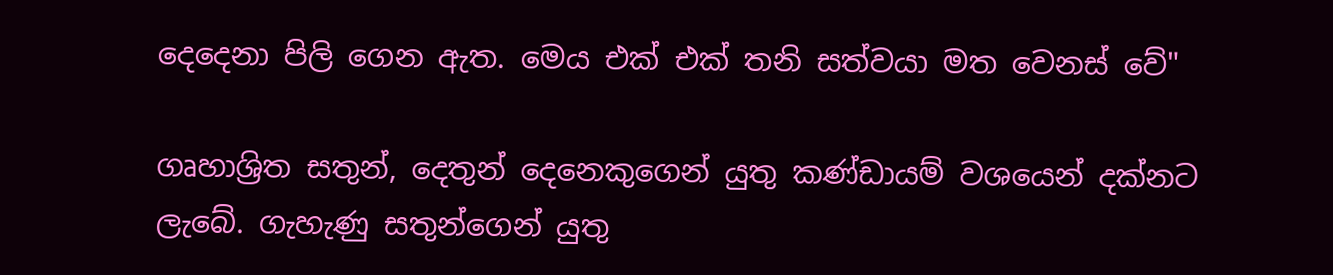දෙදෙනා පිලි ගෙන ඇත. මෙය එක් එක් තනි සත්වයා මත වෙනස් වේ"

ගෘහාශ්‍රිත සතුන්, දෙතුන් දෙනෙකුගෙන් යුතු කණ්ඩායම් වශයෙන් දක්නට ලැබේ. ගැහැණු සතුන්ගෙන් යුතු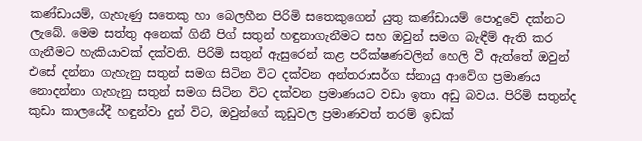කණ්ඩායම්, ගැහැණු සතෙකු හා බෙලහීන පිරිමි සතෙකුගෙන් යුතු කණ්ඩායම් පොදුවේ දක්නට ලැබේ. මෙම සත්තු අනෙක් ගිනී පිග් සතුන් හඳුනාගැනීමට සහ ඔවුන් සමග බැඳීම් ඇති කර ගැනීමට හැකියාවක් දක්වති. පිරිමි සතුන් ඇසුරෙන් කළ පරීක්ෂණවලින් හෙලි වී ඇත්තේ ඔවුන් එසේ දන්නා ගැහැනු සතුන් සමග සිටින විට දක්වන අන්තරාසර්ග ස්නායු ආවේග ප්‍රමාණය නොදන්නා ගැහැනු සතුන් සමග සිටින විට දක්වන ප්‍රමාණයට වඩා ඉතා අඩු බවය. පිරිමි සතුන්ද කුඩා කාලයේදී හඳුන්වා දුන් විට, ඔවුන්ගේ කූඩුවල ප්‍රමාණවත් තරම් ඉඩක්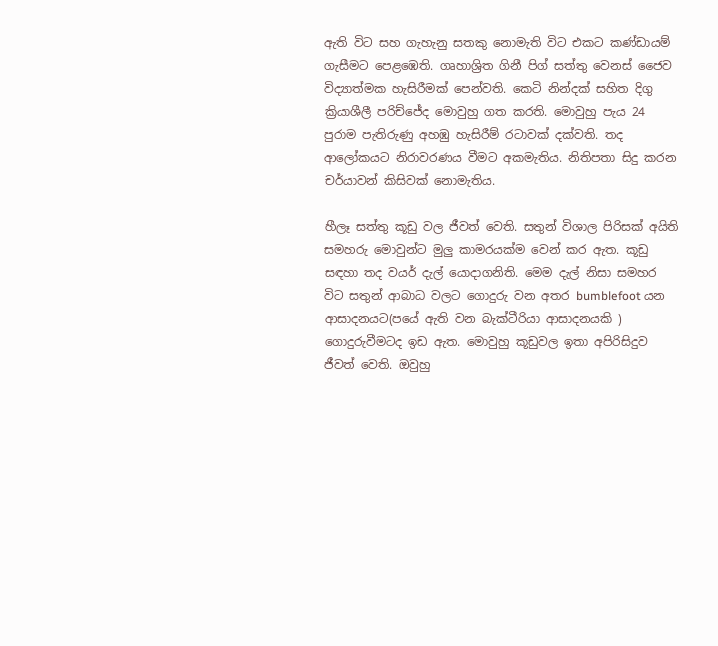ඇති විට සහ ගැහැනු සතකු නොමැති විට එකට කණ්ඩායම් ගැසීමට පෙළඹෙති. ගෘහාශ්‍රිත ගිනී පිග් සත්තු වෙනස් ජෛව විද්‍යාත්මක හැසිරීමක් පෙන්වති. කෙටි නින්දක් සහිත දිගු ක්‍රියාශීලී පරිච්ජේද මොවුහු ගත කරති. මොවුහු පැය 24 පුරාම පැතිරුණු අහඹු හැසිරීම් රටාවක් දක්වති. තද ආලෝකයට නිරාවරණය වීමට අකමැතිය. නිතිපතා සිදු කරන චර්යාවන් කිසිවක් නොමැතිය.

හීලෑ සත්තු කූඩු වල ජීවත් වෙති. සතුන් විශාල පිරිසක් අයිති සමහරු මොවුන්ට මුලු කාමරයක්ම වෙන් කර ඇත. කූඩු සඳහා තද වයර් දැල් යොදාගනිති. මෙම දැල් නිසා සමහර විට සතුන් ආබාධ වලට ගොදුරු වන අතර bumblefoot යන ආසාදනයට(පයේ ඇති වන බැක්ටීරියා ආසාදනයකි ) ගොදුරුවීමටද ඉඩ ඇත. මොවුහු කූඩුවල ඉතා අපිරිසිදුව ජීවත් වෙති. ඔවුහු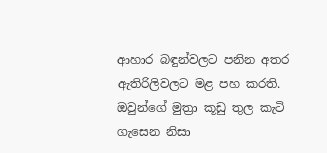ආහාර බඳුන්වලට පනින අතර ඇතිරිලිවලට මළ පහ කරති. ඔවුන්ගේ මුත්‍රා කූඩු තුල කැටි ගැසෙන නිසා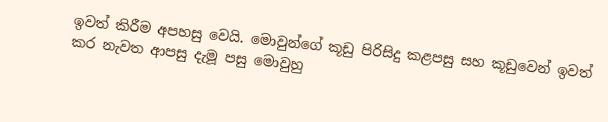ඉවත් කිරීම අපහසු වෙයි. මොවුන්ගේ කූඩු පිරිසිදු කළපසු සහ කූඩුවෙන් ඉවත් කර නැවත ආපසු දැමූ පසු මොවුහු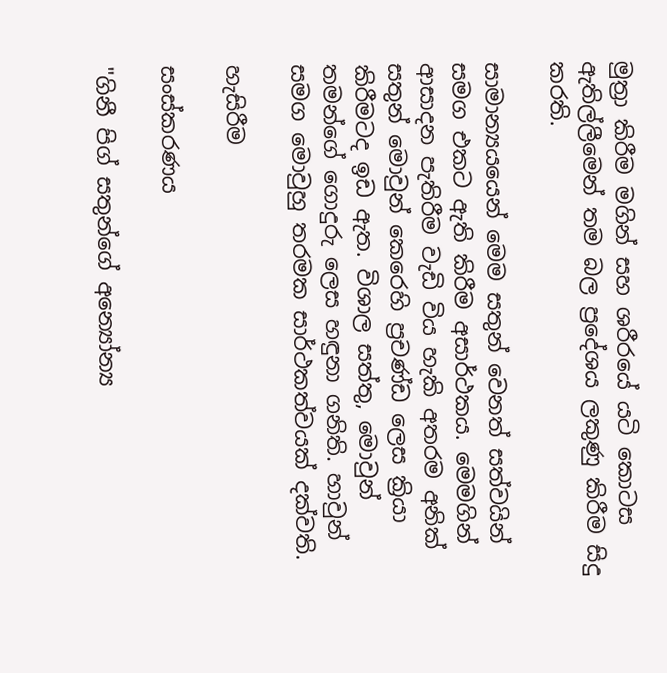මුත්‍රා කිරීම මගින් සහ ශරීරයේ යටි කොටස ඇතිල්ලීමෙන් තම බල ප්‍රදේශය ලකුණු කිරීම සිදු කරති.

සාමාන්‍යයයෙන් මෙම සතුන් වෙනත් සත්වයින් සමග එකට ඇති කිරීම අසාර්ථකය. මෙමගින් ආසාදන පැතිරීම වැඩි විය හැකි අතරම අනික් සතුන් මොවුන් කෙරෙහි ප්‍රචණ්ඩ ලෙස ක්‍රියා කිරීමටද ඉඩ ඇත. විශාල සත්තු, මොවුන් තමන්ගේ ගොදුරු ලෙස හඳුනා ගනිති. හාවුන් සමග මොවුහු තරමක සාර්ථකත්වයක් දක්වති.

හැසිරීම

සංස්කරණය

"ගිනී පිග් සතුන්ගේ අන්‍යෝන්‍ය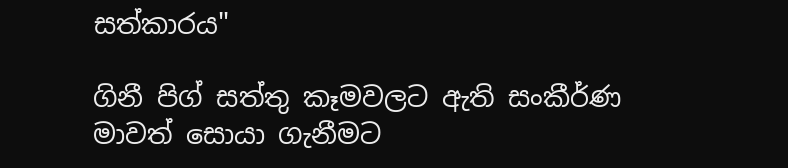සත්කාරය"

ගිනී පිග් සත්තු කෑමවලට ඇති සංකීර්ණ මාවත් සොයා ගැනීමට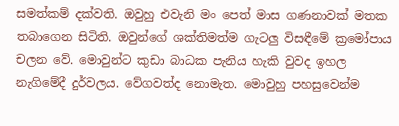සමත්කම් දක්වති. ඔවුහු එවැනි මං පෙත් මාස ගණනාවක් මතක තබාගෙන සිටිති. ඔවුන්ගේ ශක්තිමත්ම ගැටලු විසඳීමේ ක්‍රමෝපාය චලන වේ. මොවුන්ට කුඩා බාධක පැනිය හැකි වුවද ඉහල නැගිමේදී දුර්වලය. වේගවත්ද නොමැත. මොවුහු පහසුවෙන්ම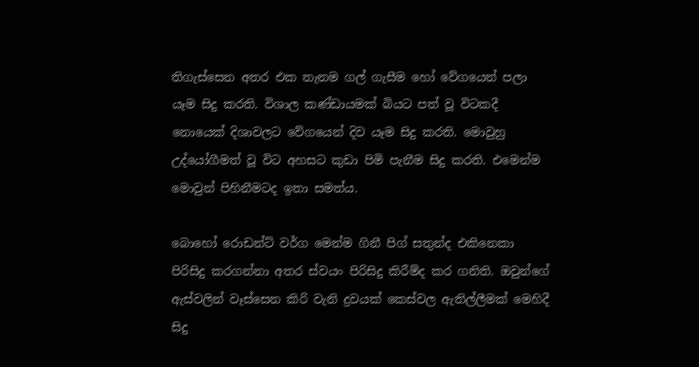තිගැස්සෙන අතර එක තැනම ගල් ගැසීම හෝ වේගයෙන් පලා යෑම සිදු කරති. විශාල කණ්ඩායමක් බියට පත් වූ විටකදී නොයෙක් දිශාවලට වේගයෙන් දිව යෑම සිදු කරති. මොවුහු උද්යෝගීමත් වූ විට අහසට කුඩා පිමි පැනීම සිදු කරති. එමෙන්ම මොවුන් පිහිනීමටද ඉතා සමත්ය.

බොහෝ රොඩන්ට් වර්ග මෙන්ම ගිනී පිග් සතුන්ද එකිනෙකා පිරිසිදු කරගන්නා අතර ස්වයං පිරිසිදු කිරීම්ද කර ගනිති. ඔවුන්ගේ ඇස්වලින් වෑස්සෙන කිරි වැනි ද්‍රවයක් කෙස්වල ඇතිල්ලීමක් මෙහිදී සිදු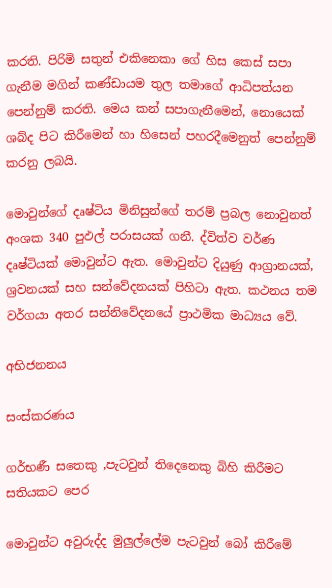කරති. පිරිමි සතුන් එකිනෙකා ගේ හිස කෙස් සපා ගැනීම මගින් කණ්ඩායම තුල තමාගේ ආධිපත්යන පෙන්නුම් කරති. මෙය කන් සපාගැනීමෙන්, නොයෙක් ශබ්ද පිට කිරීමෙන් හා හිසෙන් පහරදීමෙනුත් පෙන්නුම් කරනු ලබයි.

මොවුන්ගේ දෘෂ්ටිය මිනිසුන්ගේ තරම් ප්‍රබල නොවුනත් අංශක 340 පුඵල් පරාසයක් ගනී. ද්විත්ව වර්ණ දෘෂ්ටියක් මොවුන්ට ඇත. මොවුන්ට දියුණු ආග්‍රානයක්, ශ්‍රවනයක් සහ සන්වේදනයක් පිහිටා ඇත. කථනය තම වර්ගයා අතර සන්නිවේදනයේ ප්‍රාථමික මාධ්‍යය වේ.

අභිජනනය

සංස්කරණය

ගර්භණී සතෙකු ,පැටවුන් තිදෙනෙකු බිහි කිරීමට සතියකට පෙර

මොවුන්ට අවුරුද්ද මුලුල්ලේම පැටවුන් බෝ කිරීමේ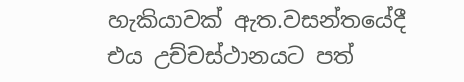හැකියාවක් ඇත.වසන්තයේදී එය උච්චස්ථානයට පත්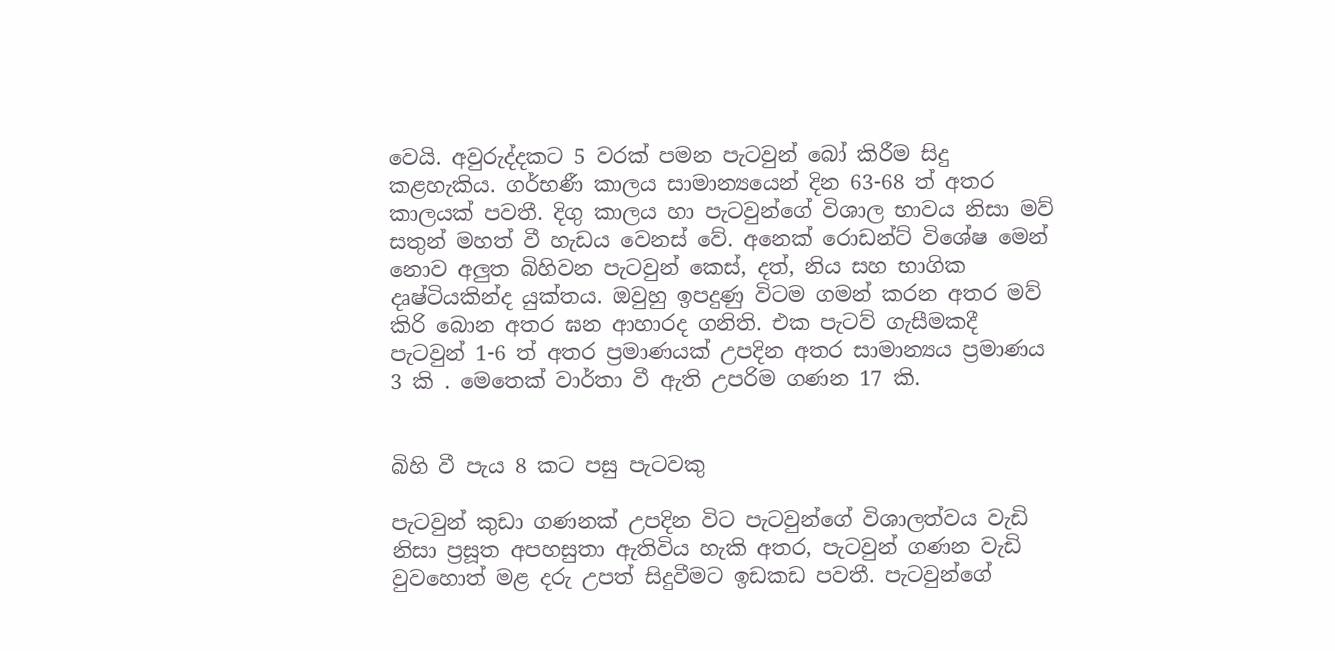වෙයි. අවුරුද්දකට 5 වරක් පමන පැටවුන් බෝ කිරීම සිදු කළහැකිය. ගර්භණී කාලය සාමාන්‍යයෙන් දින 63-68 ත් අතර කාලයක් පවතී. දිගු කාලය හා පැටවුන්ගේ විශාල භාවය නිසා මව් සතුන් මහත් වී හැඩය වෙනස් වේ. අනෙක් රොඩන්ට් විශේෂ මෙන් නොව අලුත බිහිවන පැටවුන් කෙස්, දත්, නිය සහ භාගික දෘෂ්ටියකින්ද යුක්තය. ඔවුහු ඉපදුණු විටම ගමන් කරන අතර මව් කිරි බොන අතර ඝන ආහාරද ගනිති. එක පැටව් ගැසීමකදී පැටවුන් 1-6 ත් අතර ප්‍රමාණයක් උපදින අතර සාමාන්‍යය ප්‍රමාණය 3 කි . මෙතෙක් වාර්තා වී ඇති උපරිම ගණන 17 කි.


බිහි වී පැය 8 කට පසු පැටවකු

පැටවුන් කුඩා ගණනක් උපදින විට පැටවුන්ගේ විශාලත්වය වැඩි නිසා ප්‍රසූත අපහසුතා ඇතිවිය හැකි අතර, පැටවුන් ගණන වැඩි වුවහොත් මළ දරු උපත් සිදුවීමට ඉඩකඩ පවතී. පැටවුන්ගේ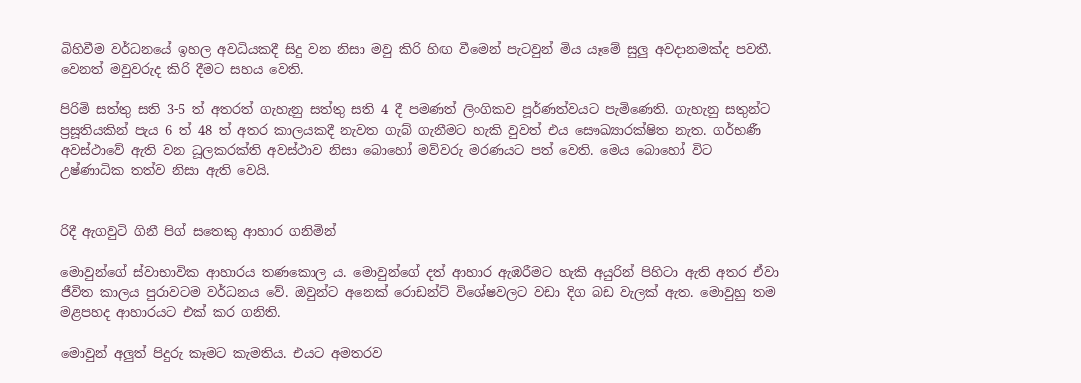බිහිවීම වර්ධනයේ ඉහල අවධියකදී සිදු වන නිසා මවු කිරි හිඟ වීමෙන් පැටවුන් මිය යෑමේ සුලු අවදානමක්ද පවතී. වෙනත් මවුවරුද කිරි දීමට සහය වෙති.

පිරිමි සත්තු සති 3-5 ත් අතරත් ගැහැනු සත්තු සති 4 දී පමණත් ලිංගිකව පූර්ණත්වයට පැමිණෙති. ගැහැනු සතුන්ට ප්‍රසූතියකින් පැය 6 ත් 48 ත් අතර කාලයකදී නැවත ගැබ් ගැනීමට හැකි වුවත් එය සෞඛ්‍යාරක්ෂිත නැත. ගර්භණී අවස්ථාවේ ඇති වන ධූලකරක්ති අවස්ථාව නිසා බොහෝ මව්වරු මරණයට පත් වෙති. මෙය බොහෝ විට උෂ්ණාධික තත්ව නිසා ඇති වෙයි.


රිදී ඇගවුටි ගිනී පිග් සතෙකු ආහාර ගනිමින්

මොවුන්ගේ ස්වාභාවික ආහාරය තණකොල ය. මොවුන්ගේ දත් ආහාර ඇඹරීමට හැකි අයුරින් පිහිටා ඇති අතර ඒවා ජීවිත කාලය පුරාවටම වර්ධනය වේ. ඔවුන්ට අනෙක් රොඩන්ට් විශේෂවලට වඩා දිග බඩ වැලක් ඇත. මොවුහු තම මළපහද ආහාරයට එක් කර ගනිති.

මොවුන් අලුත් පිදුරු කෑමට කැමතිය. එයට අමතරව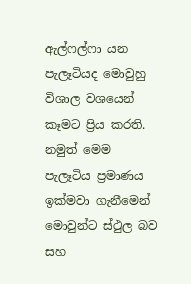ඇල්ෆල්ෆා යන පැලෑටියද මොවුහු විශාල වශයෙන් කෑමට ප්‍රිය කරති. නමුත් මෙම පැලෑටිය ප්‍රමාණය ඉක්මවා ගැනීමෙන් මොවුන්ට ස්ථුල බව සහ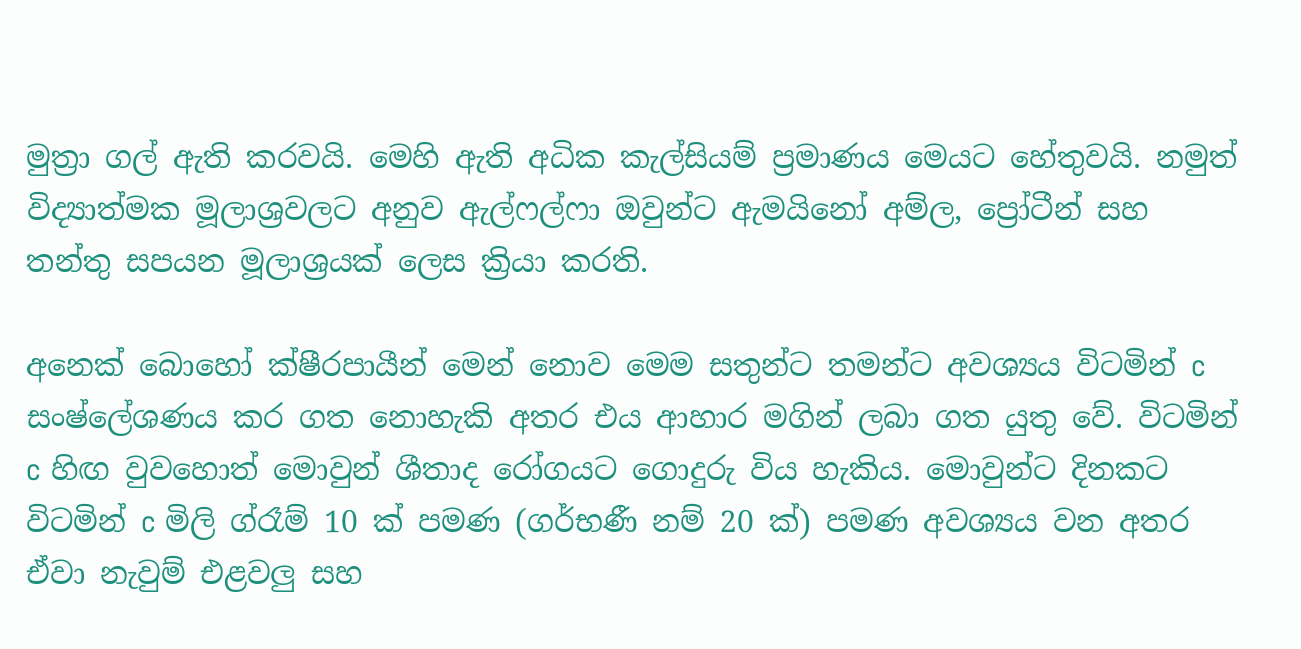මුත්‍රා ගල් ඇති කරවයි. මෙහි ඇති අධික කැල්සියම් ප්‍රමාණය මෙයට හේතුවයි. නමුත් විද්‍යාත්මක මූලාශ්‍රවලට අනුව ඇල්ෆල්ෆා ඔවුන්ට ඇමයිනෝ අම්ල, ප්‍රෝටීන් සහ තන්තු සපයන මූලාශ්‍රයක් ලෙස ක්‍රියා කරති.

අනෙක් බොහෝ ක්ෂීරපායීන් මෙන් නොව මෙම සතුන්ට තමන්ට අවශ්‍යය විටමින් c සංෂ්ලේශණය කර ගත නොහැකි අතර එය ආහාර මගින් ලබා ගත යුතු වේ. විටමින් c හිඟ වුවහොත් මොවුන් ශීතාද රෝගයට ගොදුරු විය හැකිය. මොවුන්ට දිනකට විටමින් c මිලි ග්රෑම් 10 ක් පමණ (ගර්භණී නම් 20 ක්) පමණ අවශ්‍යය වන අතර ඒවා නැවුම් එළවලු සහ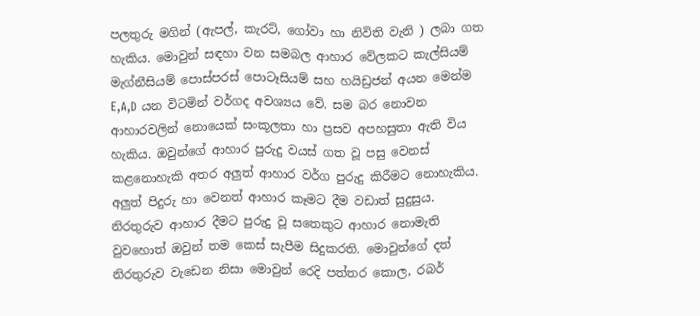පලතුරු මගින් (ඇපල්, කැරට්, ගෝවා හා නිවිති වැනි ) ලබා ගත හැකිය. මොවුන් සඳහා වන සමබල ආහාර වේලකට කැල්සියම් මැග්නීසියම් පොස්පරස් පොටෑසියම් සහ හයිඩ්‍රජන් අයන මෙන්ම E,A,D යන විටමින් වර්ගද අවශ්‍යය වේ. සම බර නොවන ආහාරවලින් නොයෙක් සංකූලතා හා ප්‍රසව අපහසුතා ඇති විය හැකිය. ඔවුන්ගේ ආහාර පුරුදු වයස් ගත වූ පසු වෙනස් කළනොහැකි අතර අලුත් ආහාර වර්ග පුරුදු කිරීමට නොහැකිය. අලුත් පිදුරු හා වෙනත් ආහාර කෑමට දීම වඩාත් සුදුසුය. නිරතුරුව ආහාර දීමට පුරුදු වූ සතෙකුට ආහාර නොමැති වුවහොත් ඔවුන් තම කෙස් සැපීම සිදුකරති. මොවුන්ගේ දත් නිරතුරුව වැඩෙන නිසා මොවුන් රෙදි පත්තර කොල, රබර්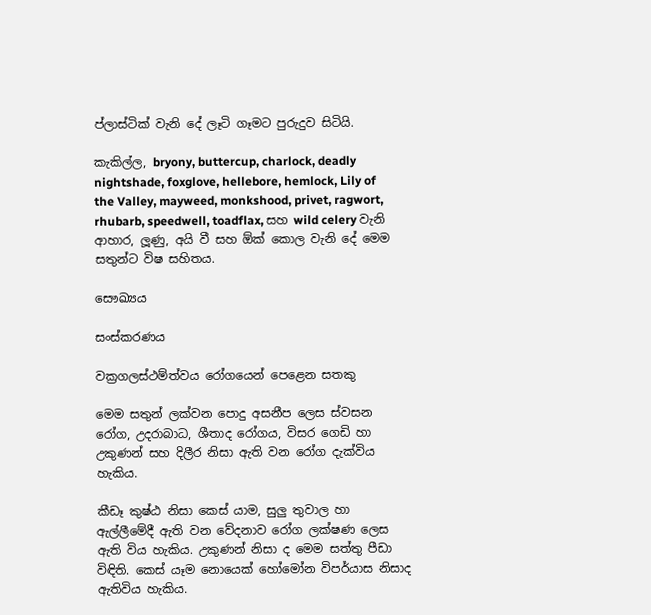ප්ලාස්ටික් වැනි දේ ලෑටි ගෑමට පුරුදුව සිටියි.

කැකිල්ල, bryony, buttercup, charlock, deadly nightshade, foxglove, hellebore, hemlock, Lily of the Valley, mayweed, monkshood, privet, ragwort, rhubarb, speedwell, toadflax, සහ wild celery වැනි ආහාර, ලූණු, අයි වී සහ ඕක් කොල වැනි දේ මෙම සතුන්ට විෂ සහිතය.

සෞඛ්‍යය

සංස්කරණය

වක්‍රගලස්ථම්ත්වය රෝගයෙන් පෙළෙන සතකු

මෙම සතුන් ලක්වන පොදු අසනීප ලෙස ස්වසන රෝග, උදරාබාධ, ශීතාද රෝගය, විසර ගෙඩි හා උකුණන් සහ දිලීර නිසා ඇති වන රෝග දැක්විය හැකිය.

කීඩෑ කුෂ්ඨ නිසා කෙස් යාම, සුලු තුවාල හා ඇල්ලීමේදී ඇති වන වේදනාව රෝග ලක්ෂණ ලෙස ඇති විය හැකිය. උකුණන් නිසා ද මෙම සත්තු පීඩා විඳිති. කෙස් යෑම නොයෙක් හෝමෝන විපර්යාස නිසාද ඇතිවිය හැකිය.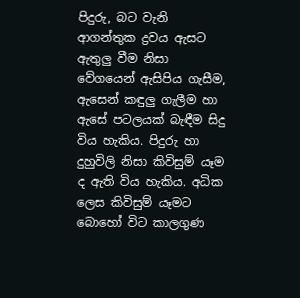පිදුරු, බට වැනි ආගන්තුක ද්‍රවය ඇසට ඇතුලු වීම නිසා වේගයෙන් ඇසිපිය ගැසීම, ඇසෙන් කඳුලු ගැලීම හා ඇසේ පටලයක් බැඳීම සිදු විය හැකිය. පිදුරු හා දුහුවිලි නිසා කිවිසුම් යෑම ද ඇති විය හැකිය. අධික ලෙස කිවිසුම් යෑමට බොහෝ විට කාලගුණ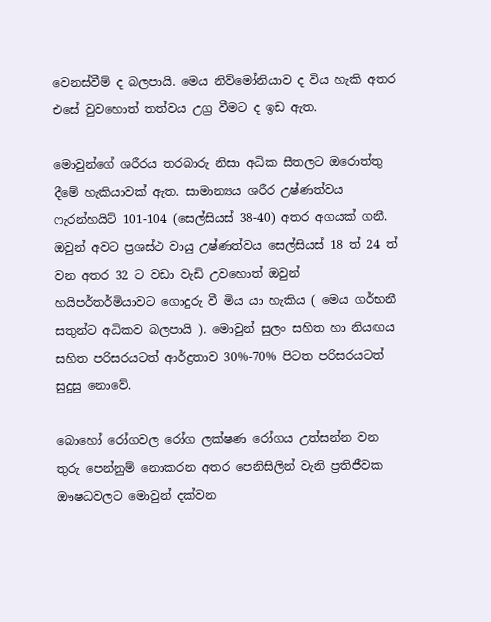වෙනස්වීම් ද බලපායි. මෙය නිව්මෝනියාව ද විය හැකි අතර එසේ වුවහොත් තත්වය උග්‍ර වීමට ද ඉඩ ඇත.

මොවුන්ගේ ශරීරය තරබාරු නිසා අධික සීතලට ඔරොත්තු දීමේ හැකියාවක් ඇත. සාමාන්‍යය ශරීර උෂ්ණත්වය ෆැරන්හයිට් 101-104 (සෙල්සියස් 38-40) අතර අගයක් ගනී. ඔවුන් අවට ප්‍රශස්ථ වායු උෂ්ණත්වය සෙල්සියස් 18 ත් 24 ත් වන අතර 32 ට වඩා වැඩි උවහොත් ඔවුන් හයිපර්තර්මියාවට ගොදුරු වී මිය යා හැකිය ( මෙය ගර්භනී සතුන්ට අධිකව බලපායි ). මොවුන් සුලං සහිත හා නියඟය සහිත පරිසරයටත් ආර්ද්‍රතාව 30%-70% පිටත පරිසරයටත් සුදුසු නොවේ.

බොහෝ රෝගවල රෝග ලක්ෂණ රෝගය උත්සන්න වන තුරු පෙන්නුම් නොකරන අතර පෙනිසිලින් වැනි ප්‍රතිජීවක ඖෂධවලට මොවුන් දක්වන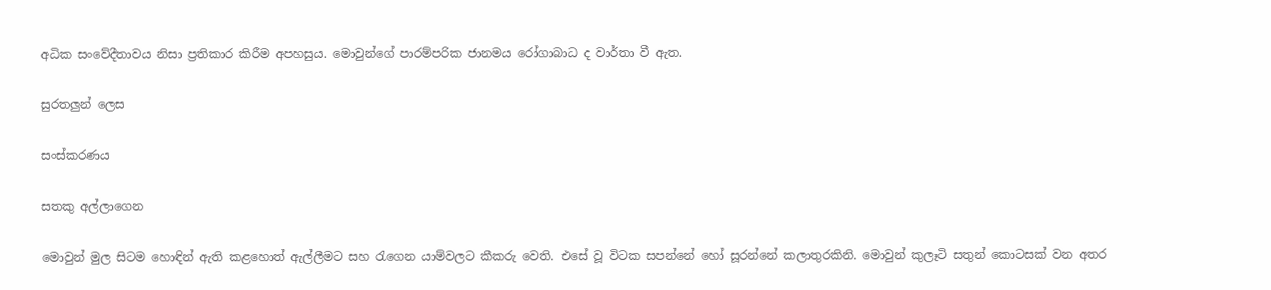අධික සංවේදීතාවය නිසා ප්‍රතිකාර කිරීම අපහසුය. මොවුන්ගේ පාරම්පරික ජානමය රෝගාබාධ ද වාර්තා වී ඇත.

සුරතලුන් ලෙස

සංස්කරණය

සතකු අල්ලාගෙන

මොවුන් මුල සිටම හොඳින් ඇති කළහොත් ඇල්ලීමට සහ රැගෙන යාම්වලට කීකරු වෙති. එසේ වූ විටක සපන්නේ හෝ සූරන්නේ කලාතුරකිනි. මොවුන් කුලෑටි සතුන් කොටසක් වන අතර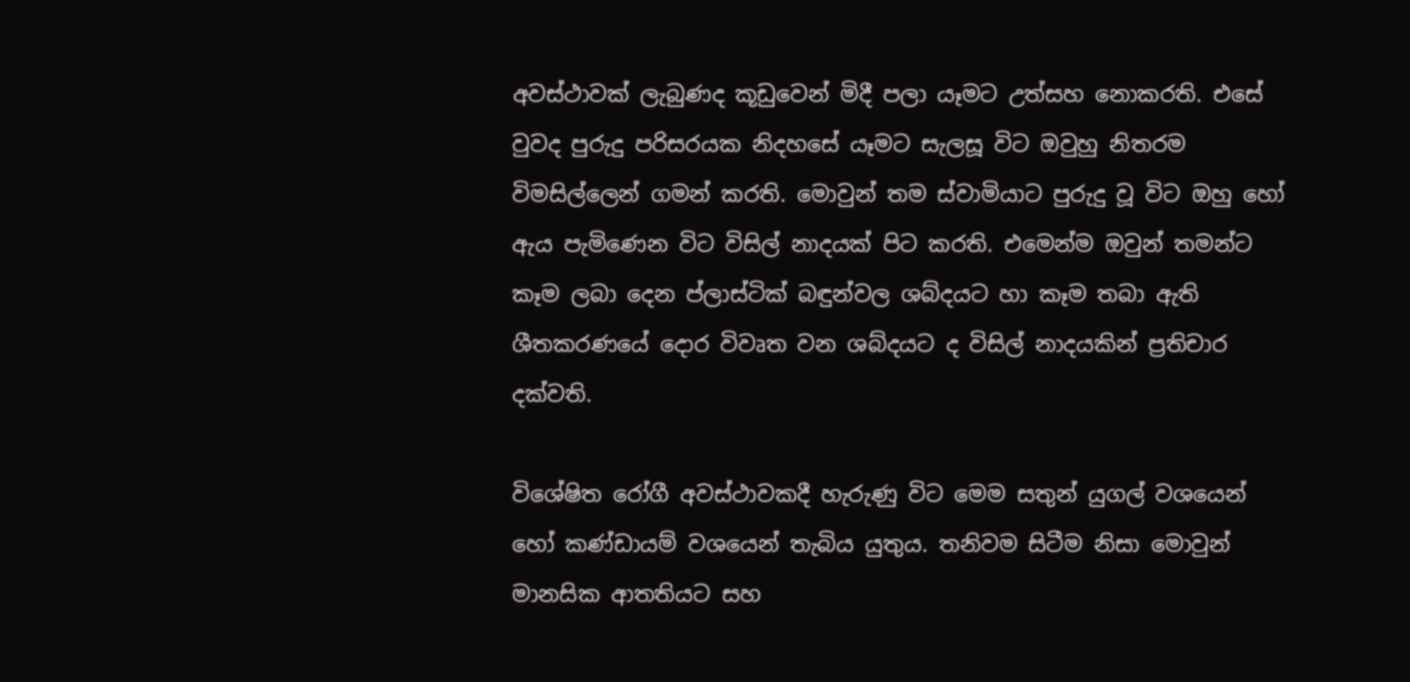අවස්ථාවක් ලැබුණද කූඩුවෙන් මිදී පලා යෑමට උත්සහ නොකරති. එසේ වුවද පුරුදු පරිසරයක නිදහසේ යෑමට සැලසූ විට ඔවුහු නිතරම විමසිල්ලෙන් ගමන් කරති. මොවුන් තම ස්වාමියාට පුරුදු වූ විට ඔහු හෝ ඇය පැමිණෙන විට විසිල් නාදයක් පිට කරති. එමෙන්ම ඔවුන් තමන්ට කෑම ලබා දෙන ප්ලාස්ටික් බඳුන්වල ශබ්දයට හා කෑම තබා ඇති ශීතකරණයේ දොර විවෘත වන ශබ්දයට ද විසිල් නාදයකින් ප්‍රතිචාර දක්වති.

විශේෂිත රෝගී අවස්ථාවකදී හැරුණු විට මෙම සතුන් යුගල් වශයෙන් හෝ කණ්ඩායම් වශයෙන් තැබිය යුතුය. තනිවම සිටීම නිසා මොවුන් මානසික ආතතියට සහ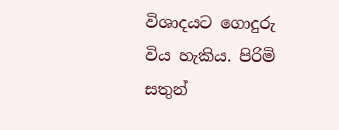විශාදයට ගොදුරු විය හැකිය. පිරිමි සතුන්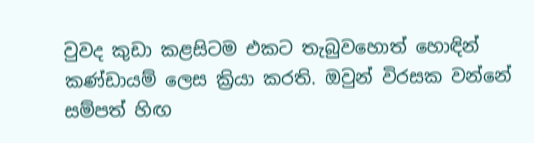වුවද කුඩා කළසිටම එකට තැබුවහොත් හොඳින් කණ්ඩායම් ලෙස ක්‍රියා කරති. ඔවුන් විරසක වන්නේ සම්පත් හිඟ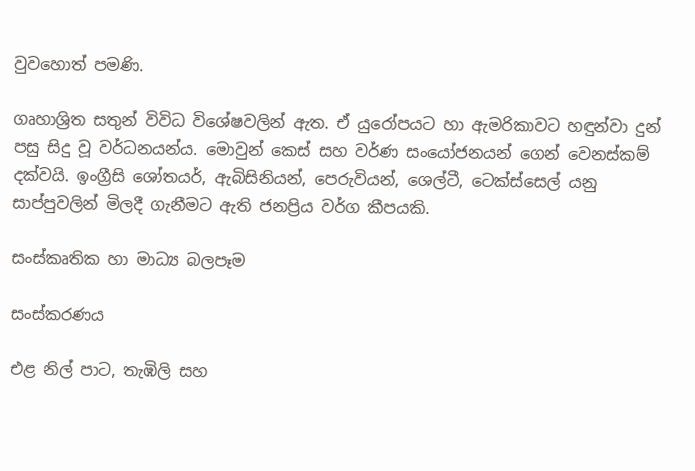වුවහොත් පමණි.

ගෘහාශ්‍රිත සතුන් විවිධ විශේෂවලින් ඇත. ඒ යුරෝපයට හා ඇමරිකාවට හඳුන්වා දුන් පසු සිදු වූ වර්ධනයන්ය. මොවුන් කෙස් සහ වර්ණ සංයෝජනයන් ගෙන් වෙනස්කම් දක්වයි. ඉංග්‍රීසි ශෝතයර්, ඇබිසිනියන්, පෙරුවියන්, ශෙල්ටී, ටෙක්ස්සෙල් යනු සාප්පුවලින් මිලදී ගැනීමට ඇති ජනප්‍රිය වර්ග කීපයකි.

සංස්කෘතික හා මාධ්‍ය බලපෑම

සංස්කරණය

එළ නිල් පාට, තැඹිලි සහ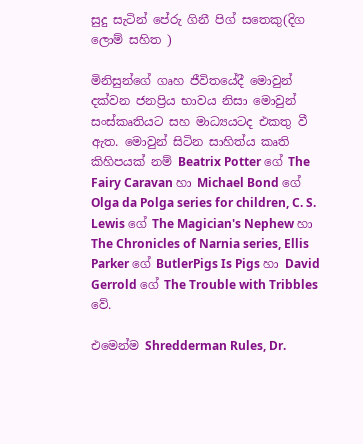සුදු සැටින් පේරු ගිනී පිග් සතෙකු(දිග ලොම් සහිත )

මිනිසුන්ගේ ගෘහ ජීවිතයේදී මොවුන් දක්වන ජනප්‍රිය භාවය නිසා මොවුන් සංස්කෘතියට සහ මාධ්‍යයටද එකතු වී ඇත. මොවුන් සිටින සාහිත්ය කෘති කිහිපයක් නම් Beatrix Potter ගේ The Fairy Caravan හා Michael Bond ගේ Olga da Polga series for children, C. S. Lewis ගේ The Magician's Nephew හා The Chronicles of Narnia series, Ellis Parker ගේ ButlerPigs Is Pigs හා David Gerrold ගේ The Trouble with Tribbles වේ.

එමෙන්ම Shredderman Rules, Dr.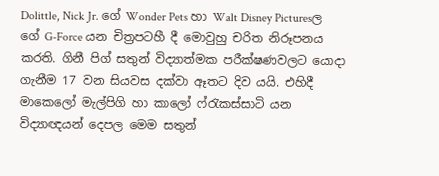Dolittle, Nick Jr. ගේ Wonder Pets හා Walt Disney Picturesල ගේ G-Force යන චිත්‍රපටහී දී මොවුහු චරිත නිරූපනය කරති. ගිනී පිග් සතුන් විද්‍යාත්මක පරීක්ෂණවලට යොදා ගැනීම 17 වන සියවස දක්වා ඈතට දිව යයි. එහිදී මාකෙලෝ මැල්පිගි හා කාලෝ ෆ්රැකස්සාටි යන විද්‍යාඥයන් දෙපල මෙම සතුන්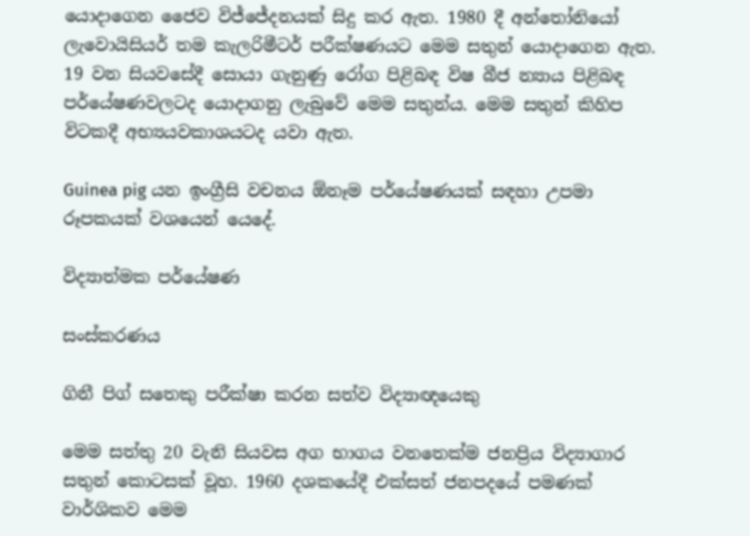යොදාගෙන ජෛව විජ්ජේදනයක් සිදු කර ඇත. 1980 දී අන්තෝනියෝ ලැවොයිසියර් තම කැලරිමීටර් පරීක්ෂණයට මෙම සතුන් යොදාගෙන ඇත. 19 වන සියවසේදී සොයා ගැනුණු රෝග පිළිබඳ විෂ බීජ න්‍යාය පිළිබඳ පර්යේෂණවලටද යොදාගනු ලැබුවේ මෙම සතුන්ය. මෙම සතුන් කිහිප විටකදී අභ්‍යයවකාශයටද යවා ඇත.

Guinea pig යන ඉංග්‍රීසි වචනය ඕනෑම පර්යේෂණයක් සඳහා උපමා රූපකයක් වශයෙන් යෙදේ.

විද්‍යාත්මක පර්යේෂණ

සංස්කරණය

ගිනී පිග් සතෙකු පරීක්ෂා කරන සත්ව විද්‍යාඥයෙකු

මෙම සත්තු 20 වැනි සියවස අග භාගය වනතෙක්ම ජනප්‍රිය විද්‍යාගාර සතුන් කොටසක් වූහ. 1960 දශකයේදී එක්සත් ජනපදයේ පමණක් වාර්ශිකව මෙම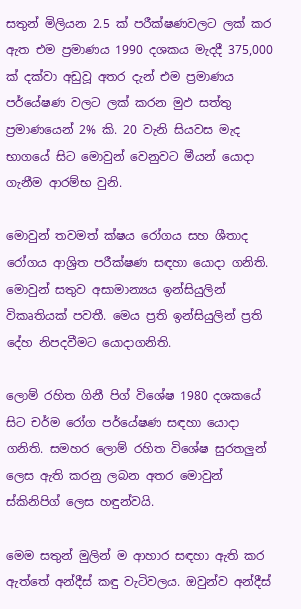සතුන් මිලියන 2.5 ක් පරීක්ෂණවලට ලක් කර ඇත එම ප්‍රමාණය 1990 දශකය මැදදී 375,000 ක් දක්වා අඩුවූ අතර දැන් එම ප්‍රමාණය පර්යේෂණ වලට ලක් කරන මුඵ සත්තු ප්‍රමාණයෙන් 2% කි. 20 වැනි සියවස මැද භාගයේ සිට මොවුන් වෙනුවට මීයන් යොදා ගැනීම ආරම්භ වුනි.

මොවුන් තවමත් ක්ෂය රෝගය සහ ශීතාද රෝගය ආශ්‍රිත පරීක්ෂණ සඳහා යොදා ගනිති. මොවුන් සතුව අසාමාන්‍යය ඉන්සියුලින් විකෘතියක් පවතී. මෙය ප්‍රති ඉන්සියුලින් ප්‍රති දේහ නිපදවීමට යොදාගනිති.

ලොම් රහිත ගිනී පිග් විශේෂ 1980 දශකයේ සිට චර්ම රෝග පර්යේෂණ සඳහා යොදා ගනිති. සමහර ලොම් රහිත විශේෂ සුරතලුන් ලෙස ඇති කරනු ලබන අතර මොවුන් ස්කිනිපිග් ලෙස හඳුන්වයි.

මෙම සතුන් මුලින් ම ආහාර සඳහා ඇති කර ඇත්තේ අන්දීස් කඳු වැටිවලය. ඔවුන්ව අන්දීස්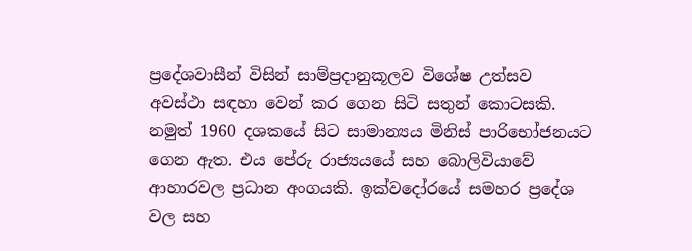ප්‍රදේශවාසීන් විසින් සාම්ප්‍රදානුකූලව විශේෂ උත්සව අවස්ථා සඳහා වෙන් කර ගෙන සිටි සතුන් කොටසකි. නමුත් 1960 දශකයේ සිට සාමාන්‍යය මිනිස් පාරිභෝජනයට ගෙන ඇත. එය පේරු රාජ්‍යයයේ සහ බොලිවියාවේ ආහාරවල ප්‍රධාන අංගයකි. ඉක්වදෝරයේ සමහර ප්‍රදේශ වල සහ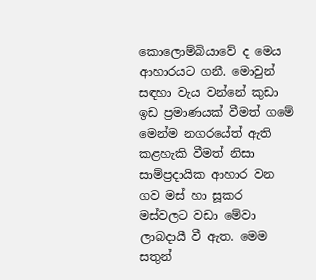කොලොම්බියාවේ ද මෙය ආහාරයට ගනී. මොවුන් සඳහා වැය වන්නේ කුඩා ඉඩ ප්‍රමාණයක් වීමත් ගමේ මෙන්ම නගරයේත් ඇති කළහැකි වීමත් නිසා සාම්ප්‍රදායික ආහාර වන ගව මස් හා සූකර මස්වලට වඩා මේවා ලාබදායී වී ඇත. මෙම සතුන්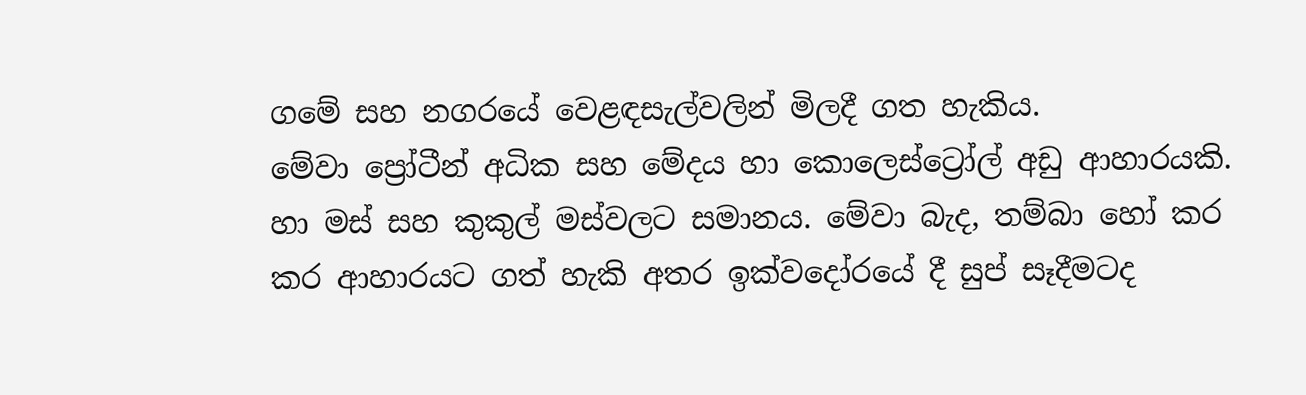ගමේ සහ නගරයේ වෙළඳසැල්වලින් මිලදී ගත හැකිය. මේවා ‍ප්‍රෝටීන් අධික සහ මේදය හා කොලෙස්ට්‍රෝල් අඩු ආහාරයකි. හා මස් සහ කුකුල් මස්වලට සමානය. මේවා බැද, තම්බා හෝ කර කර ආහාරයට ගත් හැකි අතර ඉක්වදෝරයේ දී සුප් සෑදීමටද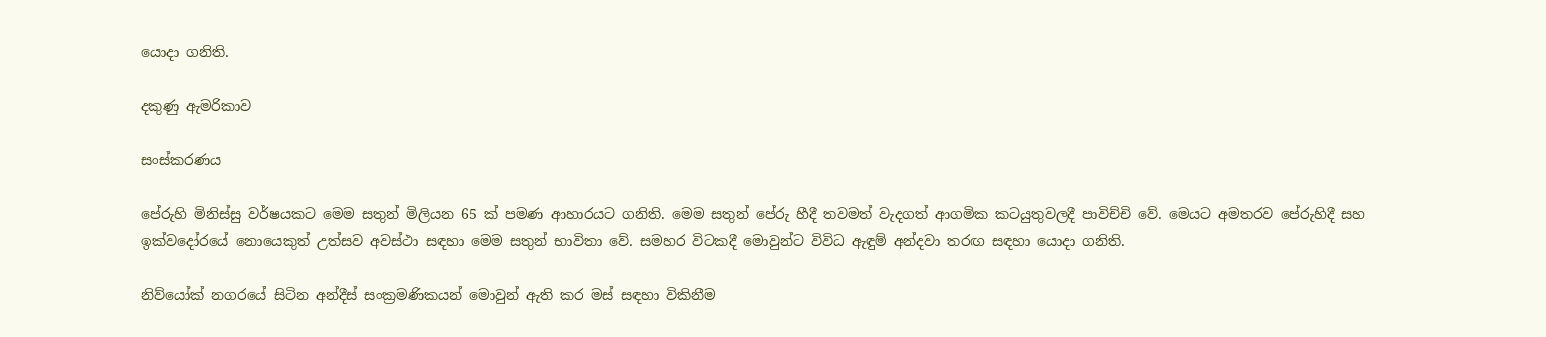යොදා ගනිති.

දකුණු ඇමරිකාව

සංස්කරණය

පේරුහි මිනිස්සු වර්ෂයකට මෙම සතුන් මිලියන 65 ක් පමණ ආහාරයට ගනිති. මෙම සතුන් පේරු හීදී තවමත් වැදගත් ආගමික කටයුතුවලදී පාවිච්චි වේ. මෙයට අමතරව පේරුහිදී සහ ඉක්වදෝරයේ නොයෙකුත් උත්සව අවස්ථා සඳහා මෙම සතුන් භාවිතා වේ. සමහර විටකදී මොවුන්ට විවිධ ඇඳුම් අන්දවා තරඟ සඳහා යොදා ගනිති.

නිව්යෝක් නගරයේ සිටින අන්දීස් සංක්‍රමණිකයන් මොවුන් ඇති කර මස් සඳහා විකිනීම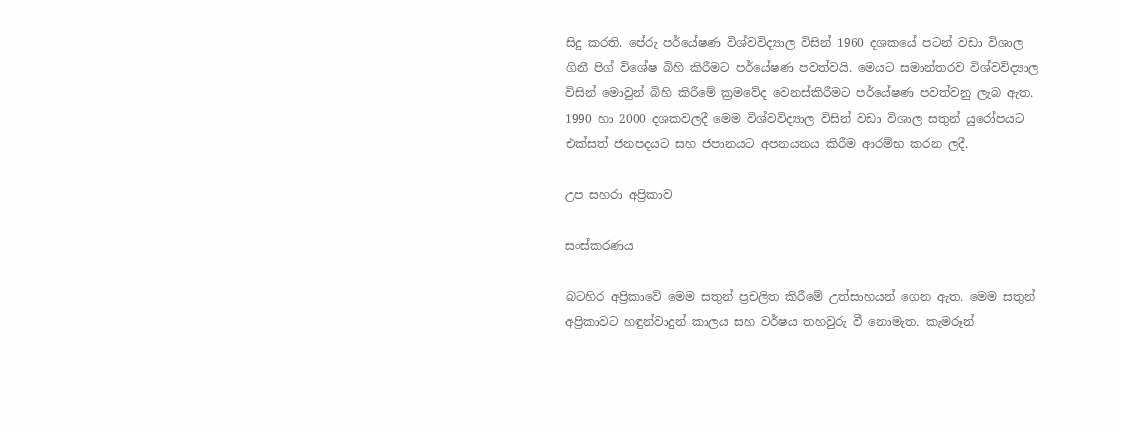සිදු කරති. පේරු පර්යේෂණ විශ්වවිද්‍යාල විසින් 1960 දශකයේ පටන් වඩා විශාල ගිනී පිග් විශේෂ බිහි කිරීමට පර්යේෂණ පවත්වයි. මෙයට සමාන්තරව විශ්වවිද්‍යාල විසින් මොවුන් බිහි කිරීමේ ක්‍රමවේද වෙනස්කිරීමට පර්යේෂණ පවත්වනු ලැබ ඇත. 1990 හා 2000 දශකවලදී මෙම විශ්වවිද්‍යාල විසින් වඩා විශාල සතුන් යුරෝපයට එක්සත් ජනපදයට සහ ජපානයට අපනයනය කිරීම ආරම්භ කරන ලදී.

උප සහරා අප්‍රිකාව

සංස්කරණය

බටහිර අප්‍රිකාවේ මෙම සතුන් ප්‍රචලිත කිරීමේ උත්සාහයන් ගෙන ඇත. මෙම සතුන් අප්‍රිකාවට හඳුන්වාදුන් කාලය සහ වර්ෂය තහවුරු වී නොමැත. කැමරූන්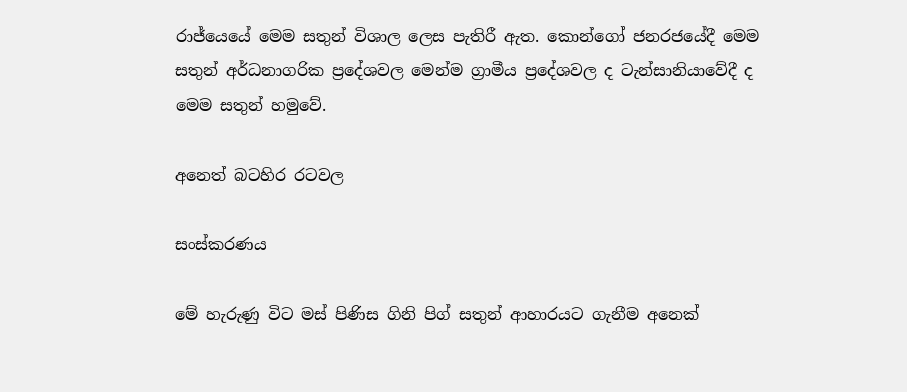රාජ්යෙයේ මෙම සතුන් විශාල ලෙස පැතිරී ඇත. කොන්ගෝ ජනරජයේදී මෙම සතුන් අර්ධනාගරික ප්‍රදේශවල මෙන්ම ග්‍රාමීය ප්‍රදේශවල ද ටැන්සානියාවේදී ද මෙම සතුන් හමුවේ.

අනෙත් බටහිර රටවල

සංස්කරණය

මේ හැරුණු විට මස් පිණිස ගිනි පිග් සතුන් ආහාරයට ගැනීම අනෙක්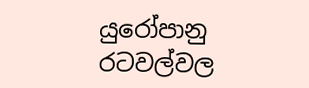යුරෝපානු රටවල්වල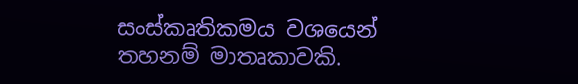සංස්කෘතිකමය වශයෙන් තහනම් මාතෘකාවකි.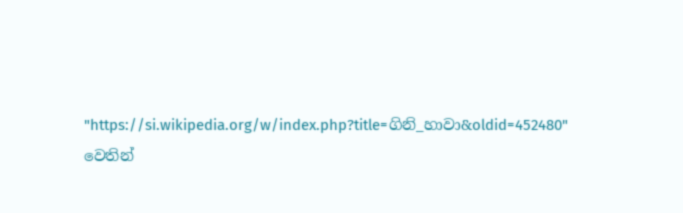"https://si.wikipedia.org/w/index.php?title=ගිනි_හාවා&oldid=452480" වෙතින්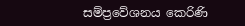සම්ප්‍රවේශනය කෙරිණි